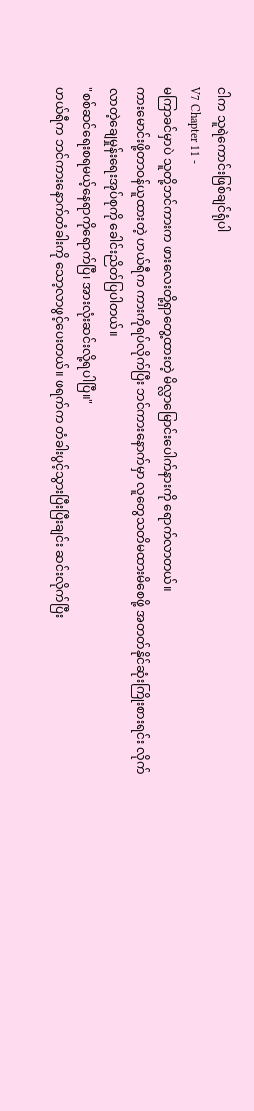ငါက သူရဲကောင်းဖြစ်ချင်ရုံပါ
V7 Chapter 11 -
မကြာခင်မှာပဲ သူတို့ဘင်ကားက ဖားလေးတို့ရှာတွေ့ထားတဲ့ မိလ္လာမြောင်းပေါက်နားကို ရောက်လာတယ်။
ကားမောင်းဖို့တာဝန်ယူထားတဲ့ ဟယ်ရီက ကားကိုရပ်လိုက်ပြီး ဘင်ကားနောက်မှာ လူတွေသတိမထားမိစေဖို့ အတတ်နိုင်ဆုံးကြိုးစားရင်း လိုက်လာတဲ့ချေမှုန်းရေးအုပ်စုကို ခေါင်းညိတ်ပြပါတယ်။
"စစ်ဆင်ရေးစရမယ့်နေရာကိုရောက်ပြီ၊ အားလုံးဆင်းလို့ရပါပြီ။"
ဟယ်ရီက ဘင်ကားနောက်တံခါးကို သော့လာဖွင့်ပေးတယ်။ ဖရက်က တံခါးပွင့်သွားပြီးပြီးချင်း ဆင်းလိုက်ပြီး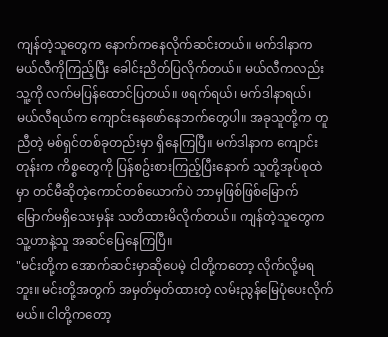ကျန်တဲ့သူတွေက နောက်ကနေလိုက်ဆင်းတယ်။ မက်ဒါနာက မယ်လီကိုကြည့်ပြီး ခေါင်းညိတ်ပြလိုက်တယ်။ မယ်လီကလည်း သူ့ကို လက်မပြန်ထောင်ပြတယ်။ ဖရက်ရယ်၊ မက်ဒါနာရယ်၊ မယ်လီရယ်က ကျောင်းနေဖော်နေဘက်တွေပါ။ အခုသူတို့က တူညီတဲ့ မစ်ရှင်တစ်ခုတည်းမှာ ရှိနေကြပြီ။ မက်ဒါနာက ကျောင်းတုန်းက ကိစ္စတွေကို ပြန်စဥ်းစားကြည့်ပြီးနောက် သူတို့အုပ်စုထဲမှာ တင်မီဆိုတဲ့ကောင်တစ်ယောက်ပဲ ဘာမှဖြစ်ဖြစ်မြောက်မြောက်မရှိသေးမှန်း သတိထားမိလိုက်တယ်။ ကျန်တဲ့သူတွေက သူ့ဟာနဲ့သူ အဆင်ပြေနေကြပြီ။
"မင်းတို့က အောက်ဆင်းမှာဆိုပေမဲ့ ငါတို့ကတော့ လိုက်လို့မရဘူး။ မင်းတို့အတွက် အမှတ်မှတ်ထားတဲ့ လမ်းညွန်မြေပုံပေးလိုက်မယ်။ ငါတို့ကတော့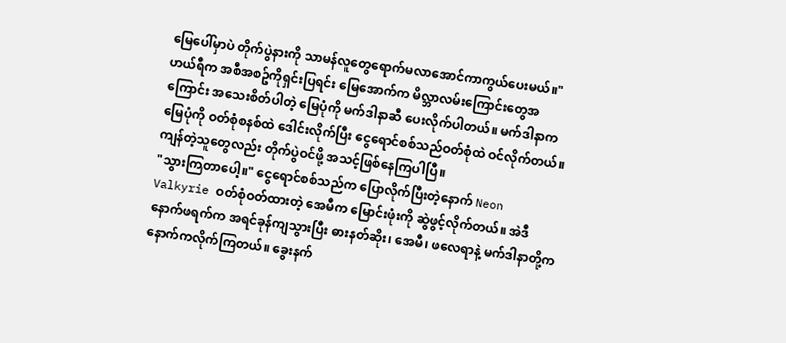မြေပေါ်မှာပဲ တိုက်ပွဲနားကို သာမန်လူတွေရောက်မလာအောင်ကာကွယ်ပေးမယ်။"
ဟယ်ရီက အစီအစဥ်ကိုရှင်းပြရင်း မြေအောက်က မိလ္ဘာလမ်းကြောင်းတွေအကြောင်း အသေးစိတ်ပါတဲ့ မြေပုံကို မက်ဒါနာဆီ ပေးလိုက်ပါတယ်။ မက်ဒါနာက မြေပုံကို ဝတ်စုံစနစ်ထဲ ဒေါင်းလိုက်ပြီး ငွေရောင်စစ်သည်ဝတ်စုံထဲ ဝင်လိုက်တယ်။ ကျန်တဲ့သူတွေလည်း တိုက်ပွဲဝင်ဖို့ အသင့်ဖြစ်နေကြပါပြီ။
"သွားကြတာပေါ့။" ငွေရောင်စစ်သည်က ပြောလိုက်ပြီးတဲ့နောက် Neon Valkyrie ဝတ်စုံဝတ်ထားတဲ့ အေမီက မြောင်းဖုံးကို ဆွဲဖွင့်လိုက်တယ်။ အဲဒီနောက်ဖရက်က အရင်ခုန်ကျသွားပြီး ဓားနတ်ဆိုး၊ အေမီ၊ ဖလေရာနဲ့ မက်ဒါနာတို့က နောက်ကလိုက်ကြတယ်။ ခွေးနက်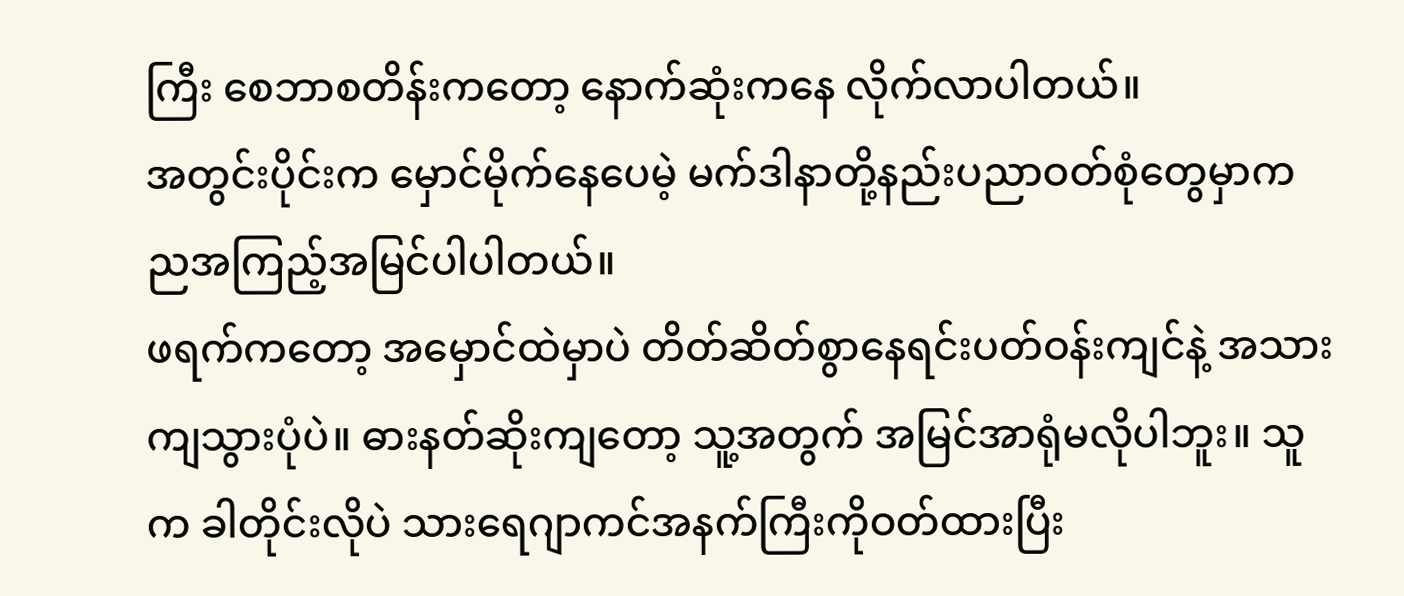ကြီး စေဘာစတိန်းကတော့ နောက်ဆုံးကနေ လိုက်လာပါတယ်။
အတွင်းပိုင်းက မှောင်မိုက်နေပေမဲ့ မက်ဒါနာတို့နည်းပညာဝတ်စုံတွေမှာက ညအကြည့်အမြင်ပါပါတယ်။
ဖရက်ကတော့ အမှောင်ထဲမှာပဲ တိတ်ဆိတ်စွာနေရင်းပတ်ဝန်းကျင်နဲ့ အသားကျသွားပုံပဲ။ ဓားနတ်ဆိုးကျတော့ သူ့အတွက် အမြင်အာရုံမလိုပါဘူး။ သူက ခါတိုင်းလိုပဲ သားရေဂျာကင်အနက်ကြီးကိုဝတ်ထားပြီး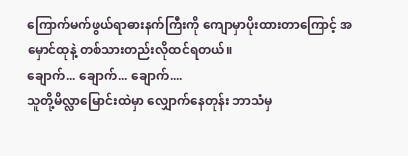ကြောက်မက်ဖွယ်ရာဓားနက်ကြီးကို ကျောမှာပိုးထားတာကြောင့် အမှောင်ထုနဲ့ တစ်သားတည်းလိုထင်ရတယ်။
ချောက်... ချောက်... ချောက်....
သူတို့မိလ္လာမြောင်းထဲမှာ လျှောက်နေတုန်း ဘာသံမှ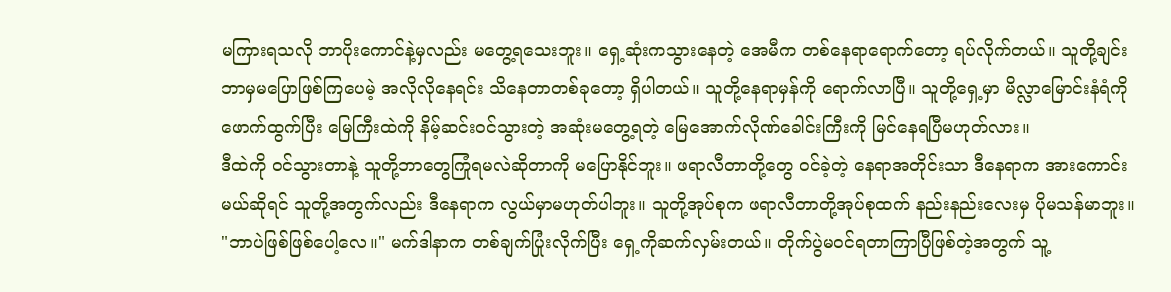မကြားရသလို ဘာပိုးကောင်နဲ့မှလည်း မတွေ့ရသေးဘူး။ ရှေ့ဆုံးကသွားနေတဲ့ အေမီက တစ်နေရာရောက်တော့ ရပ်လိုက်တယ်။ သူတို့ချင်း ဘာမှမပြောဖြစ်ကြပေမဲ့ အလိုလိုနေရင်း သိနေတာတစ်ခုတော့ ရှိပါတယ်။ သူတို့နေရာမှန်ကို ရောက်လာပြီ။ သူတို့ရှေ့မှာ မိလ္လာမြောင်းနံရံကို ဖောက်ထွက်ပြီး မြေကြီးထဲကို နိမ့်ဆင်းဝင်သွားတဲ့ အဆုံးမတွေ့ရတဲ့ မြေအောက်လိုဏ်ခေါင်းကြီးကို မြင်နေရပြီမဟုတ်လား။
ဒီထဲကို ဝင်သွားတာနဲ့ သူတို့ဘာတွေကြုံရမလဲဆိုတာကို မပြောနိုင်ဘူး။ ဖရာလီတာတို့တွေ ဝင်ခဲ့တဲ့ နေရာအတိုင်းသာ ဒီနေရာက အားကောင်းမယ်ဆိုရင် သူတို့အတွက်လည်း ဒီနေရာက လွယ်မှာမဟုတ်ပါဘူး။ သူတို့အုပ်စုက ဖရာလီတာတို့အုပ်စုထက် နည်းနည်းလေးမှ ပိုမသန်မာဘူး။
"ဘာပဲဖြစ်ဖြစ်ပေါ့လေ။" မက်ဒါနာက တစ်ချက်ပြုံးလိုက်ပြီး ရှေ့ကိုဆက်လှမ်းတယ်။ တိုက်ပွဲမဝင်ရတာကြာပြီဖြစ်တဲ့အတွက် သူ့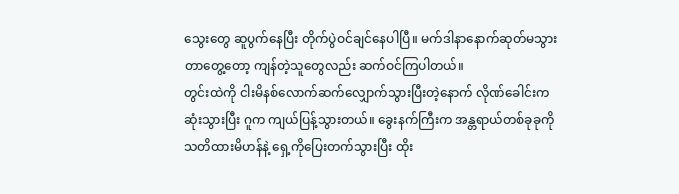သွေးတွေ ဆူပွက်နေပြီး တိုက်ပွဲဝင်ချင်နေပါပြီ။ မက်ဒါနာနောက်ဆုတ်မသွားတာတွေ့တော့ ကျန်တဲ့သူတွေလည်း ဆက်ဝင်ကြပါတယ်။
တွင်းထဲကို ငါးမိနစ်လောက်ဆက်လျှောက်သွားပြီးတဲ့နောက် လိုဏ်ခေါင်းက ဆုံးသွားပြီး ဂူက ကျယ်ပြန့်သွားတယ်။ ခွေးနက်ကြီးက အန္တရာယ်တစ်ခုခုကို သတိထားမိဟန်နဲ့ ရှေ့ကိုပြေးတက်သွားပြီး ထိုး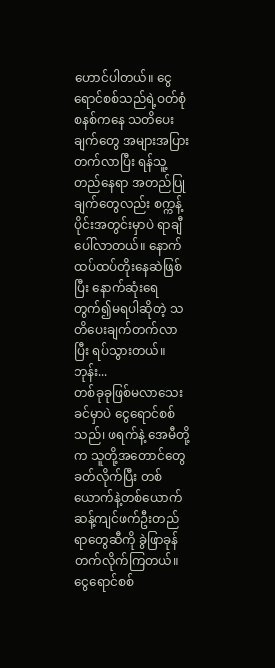ဟောင်ပါတယ်။ ငွေရောင်စစ်သည်ရဲ့ဝတ်စုံစနစ်ကနေ သတိပေးချက်တွေ အများအပြားတက်လာပြီး ရန်သူ့တည်နေရာ အတည်ပြုချက်တွေလည်း စက္ကန့်ပိုင်းအတွင်းမှာပဲ ရာချီပေါ်လာတယ်။ နောက်ထပ်ထပ်တိုးနေဆဲဖြစ်ပြီး နောက်ဆုံးရေတွက်၍မရပါဆိုတဲ့ သတိပေးချက်တက်လာပြီး ရပ်သွားတယ်။
ဘုန်း...
တစ်ခုခုဖြစ်မလာသေးခင်မှာပဲ ငွေရောင်စစ်သည်၊ ဖရက်နဲ့ အေမီတို့က သူတို့အတောင်တွေခတ်လိုက်ပြီး တစ်ယောက်နဲ့တစ်ယောက် ဆန့်ကျင်ဖက်ဦးတည်ရာတွေဆီကို ခွဲဖြာခုန်တက်လိုက်ကြတယ်။ ငွေရောင်စစ်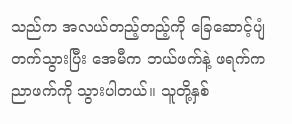သည်က အလယ်တည့်တည့်ကို ခြေဆောင့်ပျံတက်သွားပြီး အေမီက ဘယ်ဖက်နဲ့ ဖရက်က ညာဖက်ကို သွားပါတယ်။ သူတို့နှစ်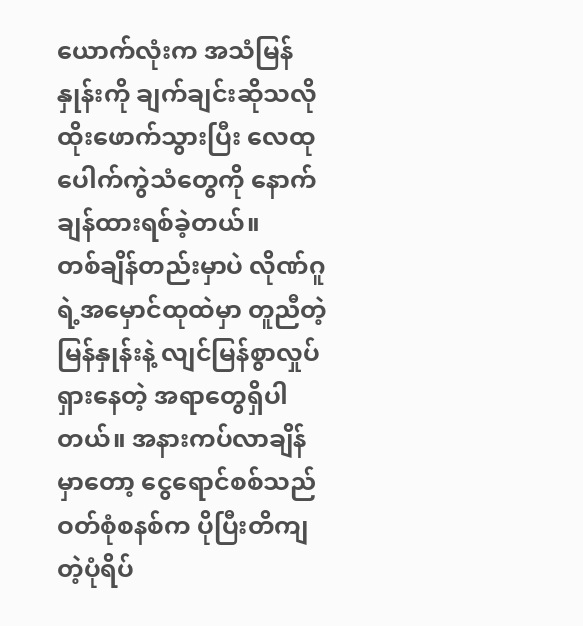ယောက်လုံးက အသံမြန်နှုန်းကို ချက်ချင်းဆိုသလို ထိုးဖောက်သွားပြီး လေထုပေါက်ကွဲသံတွေကို နောက်ချန်ထားရစ်ခဲ့တယ်။
တစ်ချိန်တည်းမှာပဲ လိုဏ်ဂူရဲ့အမှောင်ထုထဲမှာ တူညီတဲ့မြန်နှုန်းနဲ့ လျင်မြန်စွာလှုပ်ရှားနေတဲ့ အရာတွေရှိပါတယ်။ အနားကပ်လာချိန်မှာတော့ ငွေရောင်စစ်သည်ဝတ်စုံစနစ်က ပိုပြီးတိကျတဲ့ပုံရိပ်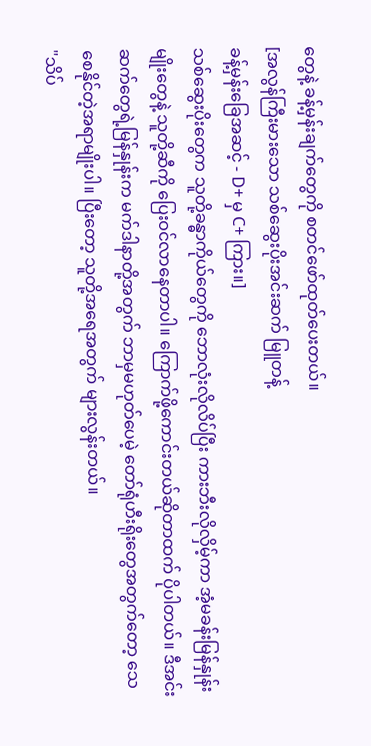တွေနဲ့ ခန့်မှန်းချက်တွေကို စတင်ဖော်ထုတ်ပေးတယ်။
[အလွန်ကြီးမားသော သစ်ဆွေးပိုးအင်းဆက် မြူတန့်
ခန့်မှန်းခြေအဆင့် - D+ မှ C+ ကြား။]
သစ်ဆွေးပိုးတွေက သူတို့ခန္ဓာကိုယ်တွေကို ဘောလုံးလိုလိပ်ပြီး ကားဘီးလိုလှိမ့်ကာ အံ့မခန်းမြန်နှုန်းမျိုးတွေနဲ့ သူတို့ဆီကို ပြေးဝင်လာနေတာပါ။ ကြောက်ဖို့ကောင်းတယ်ဆိုတာထက် ပိုပါတယ်။ ဒီအင်းဆက်တွေရဲ့မြန်နှုန်းက မက်ဒါနာတို့အတွက် ဘာမှမဟုတ်ပေမဲ့ တော်ရုံဟီးရိုးတွေအတွက်တော့ သေစေနိုင်တဲ့အရာမျိုးပါ။ ပြီးတော့ သူတို့အရေအတွက် များလွန်းတယ်။
"သိပ်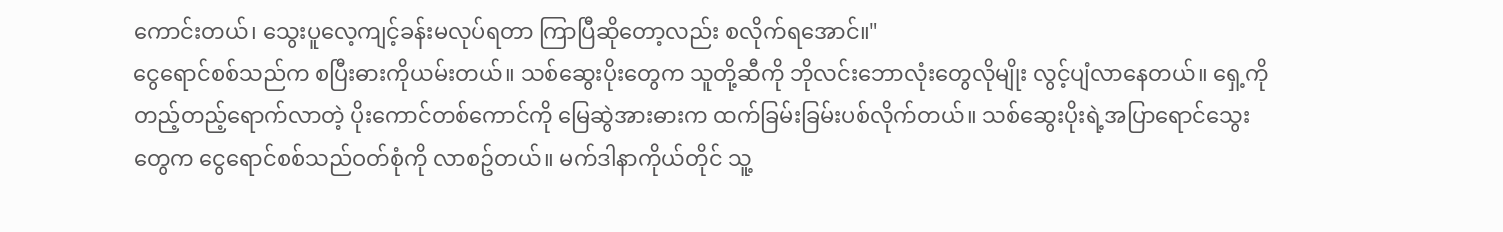ကောင်းတယ်၊ သွေးပူလေ့ကျင့်ခန်းမလုပ်ရတာ ကြာပြီဆိုတော့လည်း စလိုက်ရအောင်။"
ငွေရောင်စစ်သည်က စပြီးဓားကိုယမ်းတယ်။ သစ်ဆွေးပိုးတွေက သူတို့ဆီကို ဘိုလင်းဘောလုံးတွေလိုမျိုး လွင့်ပျံလာနေတယ်။ ရှေ့ကိုတည့်တည့်ရောက်လာတဲ့ ပိုးကောင်တစ်ကောင်ကို မြေဆွဲအားဓားက ထက်ခြမ်းခြမ်းပစ်လိုက်တယ်။ သစ်ဆွေးပိုးရဲ့အပြာရောင်သွေးတွေက ငွေရောင်စစ်သည်ဝတ်စုံကို လာစဥ်တယ်။ မက်ဒါနာကိုယ်တိုင် သူ့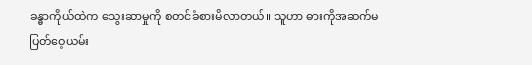ခန္ဓာကိုယ်ထဲက သွေးဆာမှုကို စတင်ခံစားမိလာတယ်။ သူဟာ ဓားကိုအဆက်မပြတ်ဝေ့ယမ်း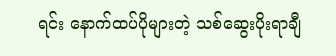ရင်း နောက်ထပ်ပိုများတဲ့ သစ်ဆွေးပိုးရာချီ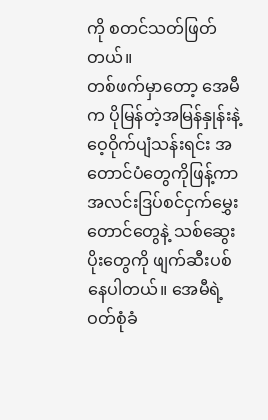ကို စတင်သတ်ဖြတ်တယ်။
တစ်ဖက်မှာတော့ အေမီက ပိုမြန်တဲ့အမြန်နှုန်းနဲ့ ဝေ့ဝိုက်ပျံသန်းရင်း အတောင်ပံတွေကိုဖြန့်ကာ အလင်းဒြပ်စင်ငှက်မွှေးတောင်တွေနဲ့ သစ်ဆွေးပိုးတွေကို ဖျက်ဆီးပစ်နေပါတယ်။ အေမီရဲ့ဝတ်စုံခံ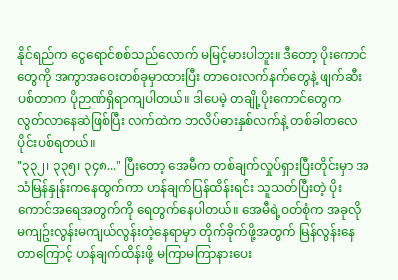နိုင်ရည်က ငွေရောင်စစ်သည်လောက် မမြင့်မားပါဘူး။ ဒီတော့ ပိုးကောင်တွေကို အကွာအဝေးတစ်ခုမှာထားပြီး တာဝေးလက်နက်တွေနဲ့ ဖျက်ဆီးပစ်တာက ပိုဉာဏ်ရှိရာကျပါတယ်။ ဒါပေမဲ့ တချို့ပိုးကောင်တွေက လွတ်လာနေဆဲဖြစ်ပြီး လက်ထဲက ဘလိပ်ဓားနှစ်လက်နဲ့ တစ်ခါတလေပိုင်းပစ်ရတယ်။
"၃၃၂၊ ၃၃၅၊ ၃၄၈..." ပြီးတော့ အေမီက တစ်ချက်လှုပ်ရှားပြီးတိုင်းမှာ အသံမြန်နှုန်းကနေထွက်ကာ ဟန်ချက်ပြန်ထိန်းရင်း သူသတ်ပြီးတဲ့ ပိုးကောင်အရေအတွက်ကို ရေတွက်နေပါတယ်။ အေမီရဲ့ဝတ်စုံက အခုလိုမကျဥ်းလွန်းမကျယ်လွန်းတဲ့နေရာမှာ တိုက်ခိုက်ဖို့အတွက် မြန်လွန်းနေတာကြောင့် ဟန်ချက်ထိန်းဖို့ မကြာမကြာနားပေး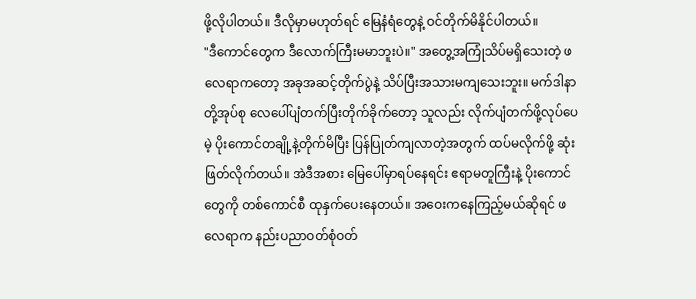ဖို့လိုပါတယ်။ ဒီလိုမှာမဟုတ်ရင် မြေနံရံတွေနဲ့ ဝင်တိုက်မိနိုင်ပါတယ်။
"ဒီကောင်တွေက ဒီလောက်ကြီးမမာဘူးပဲ။" အတွေ့အကြုံသိပ်မရှိသေးတဲ့ ဖလေရာကတော့ အခုအဆင့်တိုက်ပွဲနဲ့ သိပ်ပြီးအသားမကျသေးဘူး။ မက်ဒါနာတို့အုပ်စု လေပေါ်ပျံတက်ပြီးတိုက်ခိုက်တော့ သူလည်း လိုက်ပျံတက်ဖို့လုပ်ပေမဲ့ ပိုးကောင်တချို့နဲ့တိုက်မိပြီး ပြန်ပြုတ်ကျလာတဲ့အတွက် ထပ်မလိုက်ဖို့ ဆုံးဖြတ်လိုက်တယ်။ အဲဒီအစား မြေပေါ်မှာရပ်နေရင်း ဧရာမတူကြီးနဲ့ ပိုးကောင်တွေကို တစ်ကောင်စီ ထုနှက်ပေးနေတယ်။ အဝေးကနေကြည့်မယ်ဆိုရင် ဖလေရာက နည်းပညာဝတ်စုံဝတ်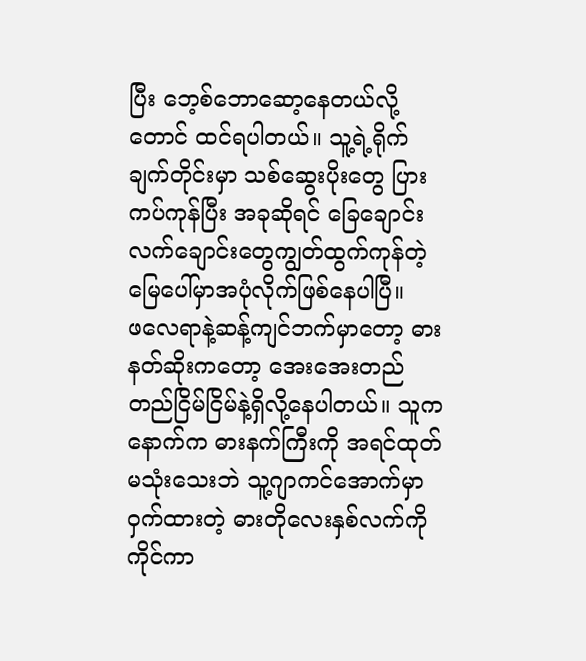ပြီး ဘေ့စ်ဘောဆော့နေတယ်လို့တောင် ထင်ရပါတယ်။ သူ့ရဲ့ရိုက်ချက်တိုင်းမှာ သစ်ဆွေးပိုးတွေ ပြားကပ်ကုန်ပြီး အခုဆိုရင် ခြေချောင်းလက်ချောင်းတွေကျွတ်ထွက်ကုန်တဲ့ မြေပေါ်မှာအပုံလိုက်ဖြစ်နေပါပြီ။
ဖလေရာနဲ့ဆန့်ကျင်ဘက်မှာတော့ ဓားနတ်ဆိုးကတော့ အေးအေးတည်တည်ငြိမ်ငြိမ်နဲ့ရှိလို့နေပါတယ်။ သူက နောက်က ဓားနက်ကြီးကို အရင်ထုတ်မသုံးသေးဘဲ သူ့ဂျာကင်အောက်မှာဝှက်ထားတဲ့ ဓားတိုလေးနှစ်လက်ကိုကိုင်ကာ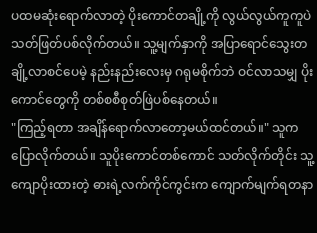ပထမဆုံးရောက်လာတဲ့ ပိုးကောင်တချို့ကို လွယ်လွယ်ကူကူပဲ သတ်ဖြတ်ပစ်လိုက်တယ်။ သူ့မျက်နှာကို အပြာရောင်သွေးတချို့လာစင်ပေမဲ့ နည်းနည်းလေးမှ ဂရုမစိုက်ဘဲ ဝင်လာသမျှ ပိုးကောင်တွေကို တစ်စစီစုတ်ဖြဲပစ်နေတယ်။
"ကြည့်ရတာ အချိန်ရောက်လာတော့မယ်ထင်တယ်။" သူက ပြောလိုက်တယ်။ သူပိုးကောင်တစ်ကောင် သတ်လိုက်တိုင်း သူ့ကျောပိုးထားတဲ့ ဓားရဲ့လက်ကိုင်ကွင်းက ကျောက်မျက်ရတနာ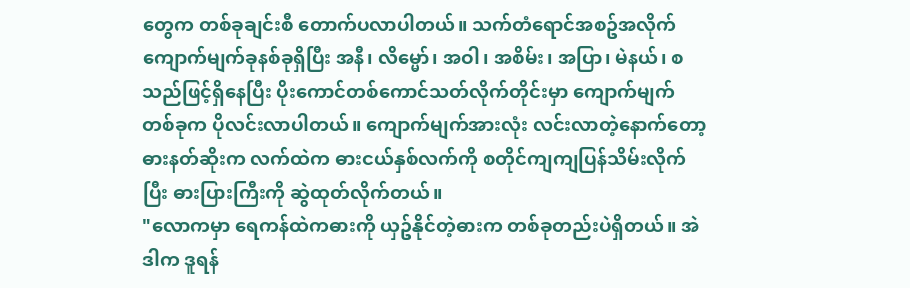တွေက တစ်ခုချင်းစီ တောက်ပလာပါတယ်။ သက်တံရောင်အစဥ်အလိုက် ကျောက်မျက်ခုနစ်ခုရှိပြီး အနီ၊ လိမ္မော်၊ အဝါ၊ အစိမ်း၊ အပြာ၊ မဲနယ်၊ စသည်ဖြင့်ရှိနေပြီး ပိုးကောင်တစ်ကောင်သတ်လိုက်တိုင်းမှာ ကျောက်မျက်တစ်ခုက ပိုလင်းလာပါတယ်။ ကျောက်မျက်အားလုံး လင်းလာတဲ့နောက်တော့ ဓားနတ်ဆိုးက လက်ထဲက ဓားငယ်နှစ်လက်ကို စတိုင်ကျကျပြန်သိမ်းလိုက်ပြီး ဓားပြားကြီးကို ဆွဲထုတ်လိုက်တယ်။
"လောကမှာ ရေကန်ထဲကဓားကို ယှဥ်နိုင်တဲ့ဓားက တစ်ခုတည်းပဲရှိတယ်။ အဲဒါက ဒူရန်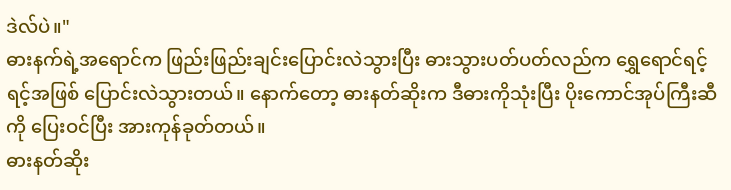ဒဲလ်ပဲ။"
ဓားနက်ရဲ့အရောင်က ဖြည်းဖြည်းချင်းပြောင်းလဲသွားပြီး ဓားသွားပတ်ပတ်လည်က ရွှေရောင်ရင့်ရင့်အဖြစ် ပြောင်းလဲသွားတယ်။ နောက်တော့ ဓားနတ်ဆိုးက ဒီဓားကိုသုံးပြီး ပိုးကောင်အုပ်ကြီးဆီကို ပြေးဝင်ပြီး အားကုန်ခုတ်တယ်။
ဓားနတ်ဆိုး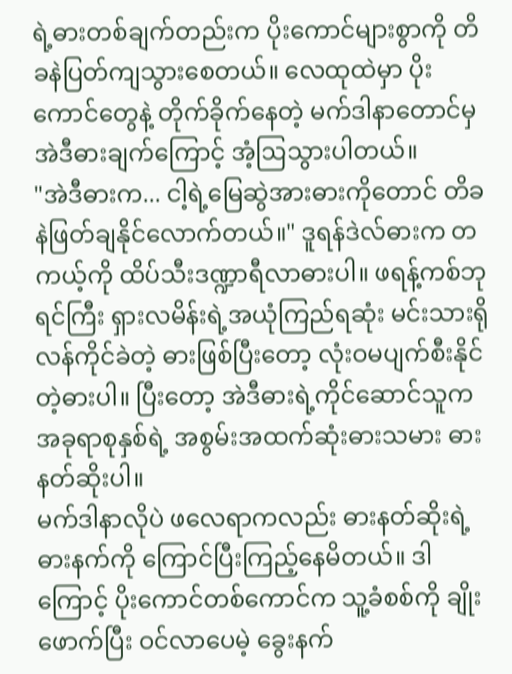ရဲ့ဓားတစ်ချက်တည်းက ပိုးကောင်များစွာကို တိခနဲပြတ်ကျသွားစေတယ်။ လေထုထဲမှာ ပိုးကောင်တွေနဲ့ တိုက်ခိုက်နေတဲ့ မက်ဒါနာတောင်မှ အဲဒီဓားချက်ကြောင့် အံ့ဩသွားပါတယ်။
"အဲဒီဓားက... ငါ့ရဲ့မြေဆွဲအားဓားကိုတောင် တိခနဲဖြတ်ချနိုင်လောက်တယ်။" ဒူရန်ဒဲလ်ဓားက တကယ့်ကို ထိပ်သီးဒဏ္ဍာရီလာဓားပါ။ ဖရန့်ကစ်ဘုရင်ကြီး ရှားလမိန်းရဲ့အယုံကြည်ရဆုံး မင်းသားရိုလန်ကိုင်ခဲတဲ့ ဓားဖြစ်ပြီးတော့ လုံးဝမပျက်စီးနိုင်တဲ့ဓားပါ။ ပြီးတော့ အဲဒီဓားရဲ့ကိုင်ဆောင်သူက အခုရာစုနှစ်ရဲ့ အစွမ်းအထက်ဆုံးဓားသမား ဓားနတ်ဆိုးပါ။
မက်ဒါနာလိုပဲ ဖလေရာကလည်း ဓားနတ်ဆိုးရဲ့ဓားနက်ကို ကြောင်ပြီးကြည့်နေမိတယ်။ ဒါကြောင့် ပိုးကောင်တစ်ကောင်က သူ့ခံစစ်ကို ချိုးဖောက်ပြီး ဝင်လာပေမဲ့ ခွေးနက်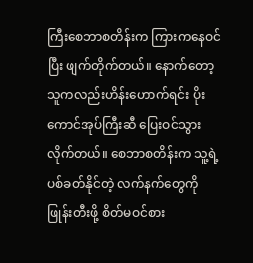ကြီးစေဘာစတိန်းက ကြားကနေဝင်ပြီး ဖျက်တိုက်တယ်။ နောက်တော့ သူကလည်းဟိန်းဟောက်ရင်း ပိုးကောင်အုပ်ကြီးဆီ ပြေးဝင်သွားလိုက်တယ်။ စေဘာစတိန်းက သူ့ရဲ့ပစ်ခတ်နိုင်တဲ့ လက်နက်တွေကို ဖြုန်းတီးဖို့ စိတ်မဝင်စား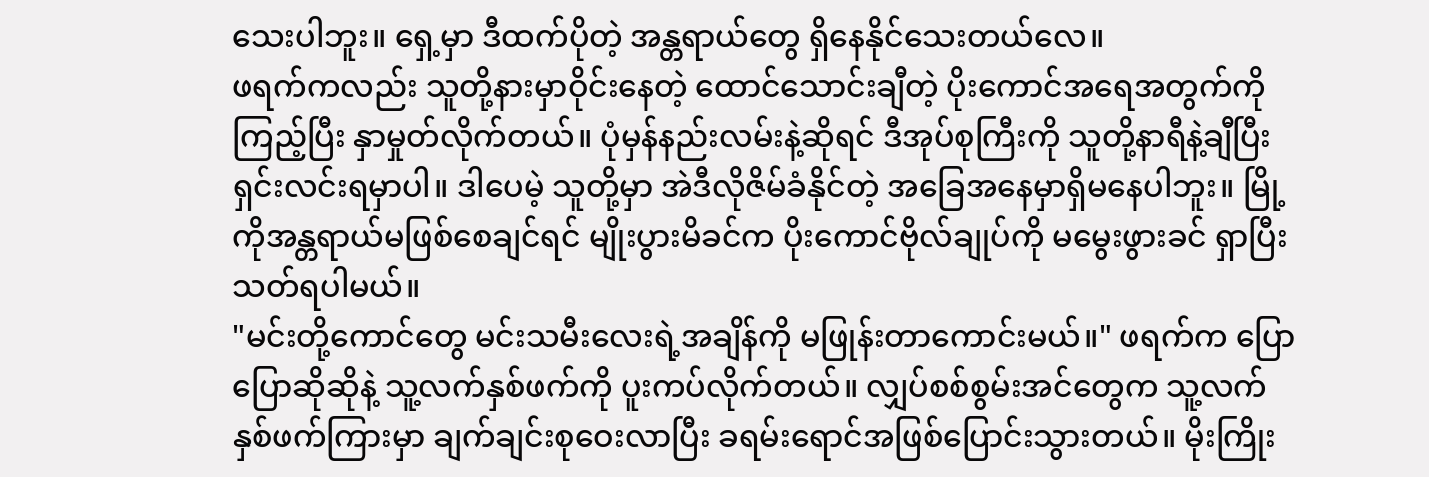သေးပါဘူး။ ရှေ့မှာ ဒီထက်ပိုတဲ့ အန္တရာယ်တွေ ရှိနေနိုင်သေးတယ်လေ။
ဖရက်ကလည်း သူတို့နားမှာဝိုင်းနေတဲ့ ထောင်သောင်းချီတဲ့ ပိုးကောင်အရေအတွက်ကို ကြည့်ပြီး နှာမှုတ်လိုက်တယ်။ ပုံမှန်နည်းလမ်းနဲ့ဆိုရင် ဒီအုပ်စုကြီးကို သူတို့နာရီနဲ့ချီပြီး ရှင်းလင်းရမှာပါ။ ဒါပေမဲ့ သူတို့မှာ အဲဒီလိုဇိမ်ခံနိုင်တဲ့ အခြေအနေမှာရှိမနေပါဘူး။ မြို့ကိုအန္တရာယ်မဖြစ်စေချင်ရင် မျိုးပွားမိခင်က ပိုးကောင်ဗိုလ်ချုပ်ကို မမွေးဖွားခင် ရှာပြီးသတ်ရပါမယ်။
"မင်းတို့ကောင်တွေ မင်းသမီးလေးရဲ့အချိန်ကို မဖြုန်းတာကောင်းမယ်။" ဖရက်က ပြောပြောဆိုဆိုနဲ့ သူ့လက်နှစ်ဖက်ကို ပူးကပ်လိုက်တယ်။ လျှပ်စစ်စွမ်းအင်တွေက သူ့လက်နှစ်ဖက်ကြားမှာ ချက်ချင်းစုဝေးလာပြီး ခရမ်းရောင်အဖြစ်ပြောင်းသွားတယ်။ မိုးကြိုး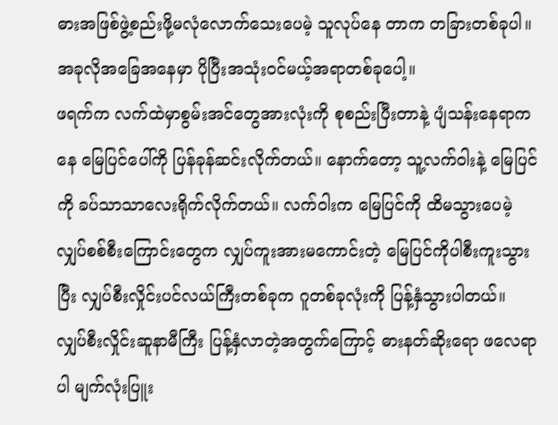ဓားအဖြစ်ဖွဲ့စည်းဖို့မလုံလောက်သေးပေမဲ့ သူလုပ်နေ တာက တခြားတစ်ခုပါ။ အခုလိုအခြေအနေမှာ ပိုပြီးအသုံးဝင်မယ့်အရာတစ်ခုပေါ့။
ဖရက်က လက်ထဲမှာစွမ်းအင်တွေအားလုံးကို စုစည်းပြီးတာနဲ့ ပျံသန်းနေရာကနေ မြေပြင်ပေါ်ကို ပြန်ခုန်ဆင်းလိုက်တယ်။ နောက်တော့ သူ့လက်ဝါးနဲ့ မြေပြင်ကို ခပ်သာသာလေးရိုက်လိုက်တယ်။ လက်ဝါးက မြေပြင်ကို ထိမသွားပေမဲ့ လျှပ်စစ်စီးကြောင်းတွေက လျှပ်ကူးအားမကောင်းတဲ့ မြေပြင်ကိုပါစီးကူးသွားပြီး လျှပ်စီးလှိုင်းပင်လယ်ကြီးတစ်ခုက ဂူတစ်ခုလုံးကို ပြန့်နှံသွားပါတယ်။
လျှပ်စီးလှိုင်းဆူနာမီကြီး ပြန့်နှံလာတဲ့အတွက်ကြောင့် ဓားနတ်ဆိုးရော ဖလေရာပါ မျက်လုံးပြူး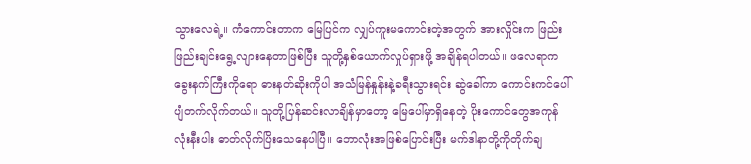သွားလေရဲ့။ ကံကောင်းတာက မြေပြင်က လျှပ်ကူးမကောင်းတဲ့အတွက် အားလှိုင်းက ဖြည်းဖြည်းချင်းရွေ့လျားနေတာဖြစ်ပြီး သူတို့နှစ်ယောက်လှုပ်ရှားဖို့ အချိန်ရပါတယ်။ ဖလေရာက ခွေးနက်ကြီးကိုရော ဓားနတ်ဆိုးကိုပါ အသံမြန်နှုန်းနဲ့ခရီးသွားရင်း ဆွဲခေါ်ကာ ကောင်းကင်ပေါ်ပျံတက်လိုက်တယ်။ သူတို့ပြန်ဆင်းလာချိန်မှာတော့ မြေပေါ်မှာရှိနေတဲ့ ပိုးကောင်တွေအကုန်လုံးနီးပါး ဓာတ်လိုက်ပြိးသေနေပါပြီ။ ဘောလုံးအဖြစ်ပြောင်းပြီး မက်ဒါနာတို့ကိုတိုက်ချ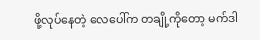ဖို့လုပ်နေတဲ့ လေပေါ်က တချို့ကိုတော့ မက်ဒါ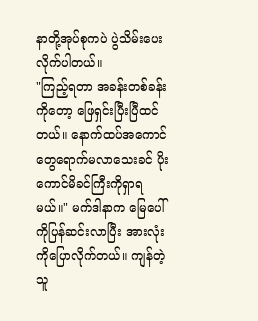နာတို့အုပ်စုကပဲ ပွဲသိမ်းပေးလိုက်ပါတယ်။
"ကြည့်ရတာ အခန်းတစ်ခန်းကိုတော့ ဖြေရှင်းပြီးပြီထင်တယ်။ နောက်ထပ်အကောင်တွေရောက်မလာသေးခင် ပိုးကောင်မိခင်ကြီးကိုရှာရမယ်။" မက်ဒါနာက မြေပေါ်ကိုပြန်ဆင်းလာပြီး အားလုံးကိုပြောလိုက်တယ်။ ကျန်တဲ့သူ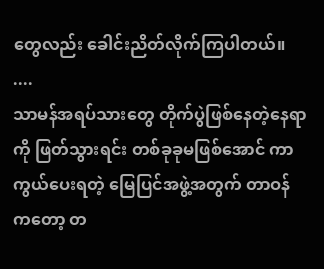တွေလည်း ခေါင်းညိတ်လိုက်ကြပါတယ်။
....
သာမန်အရပ်သားတွေ တိုက်ပွဲဖြစ်နေတဲ့နေရာကို ဖြတ်သွားရင်း တစ်ခုခုမဖြစ်အောင် ကာကွယ်ပေးရတဲ့ မြေပြင်အဖွဲ့အတွက် တာဝန်ကတော့ တ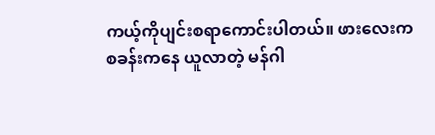ကယ့်ကိုပျင်းစရာကောင်းပါတယ်။ ဖားလေးက စခန်းကနေ ယူလာတဲ့ မန်ဂါ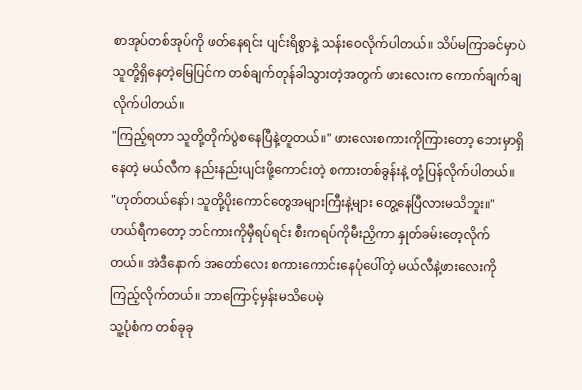စာအုပ်တစ်အုပ်ကို ဖတ်နေရင်း ပျင်းရိစွာနဲ့ သန်းဝေလိုက်ပါတယ်။ သိပ်မကြာခင်မှာပဲ သူတို့ရှိနေတဲ့မြေပြင်က တစ်ချက်တုန်ခါသွားတဲ့အတွက် ဖားလေးက ကောက်ချက်ချလိုက်ပါတယ်။
"ကြည့်ရတာ သူတို့တိုက်ပွဲစနေပြီနဲ့တူတယ်။" ဖားလေးစကားကိုကြားတော့ ဘေးမှာရှိနေတဲ့ မယ်လီက နည်းနည်းပျင်းဖို့ကောင်းတဲ့ စကားတစ်ခွန်းနဲ့ တုံ့ပြန်လိုက်ပါတယ်။
"ဟုတ်တယ်နော်၊ သူတို့ပိုးကောင်တွေအများကြီးနဲ့များ တွေ့နေပြီလားမသိဘူး။"
ဟယ်ရီကတော့ ဘင်ကားကိုမှီရပ်ရင်း စီးကရပ်ကိုမီးညှိကာ နှုတ်ခမ်းတေ့လိုက်တယ်။ အဲဒီနောက် အတော်လေး စကားကောင်းနေပုံပေါ်တဲ့ မယ်လီနဲ့ဖားလေးကို ကြည့်လိုက်တယ်။ ဘာကြောင့်မှန်းမသိပေမဲ့
သူ့ပုံစံက တစ်ခုခု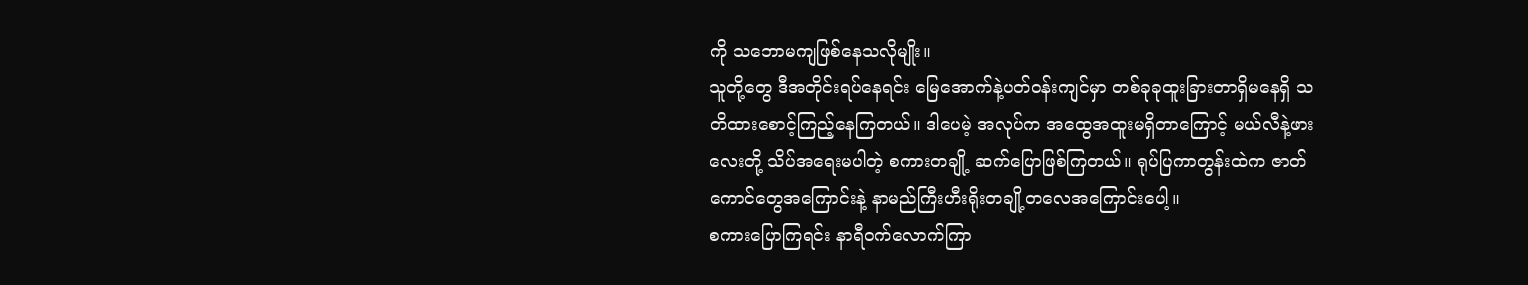ကို သဘောမကျဖြစ်နေသလိုမျိုး။
သူတို့တွေ ဒီအတိုင်းရပ်နေရင်း မြေအောက်နဲ့ပတ်ဝန်းကျင်မှာ တစ်ခုခုထူးခြားတာရှိမနေရှိ သတိထားစောင့်ကြည့်နေကြတယ်။ ဒါပေမဲ့ အလုပ်က အထွေအထူးမရှိတာကြောင့် မယ်လီနဲ့ဖားလေးတို့ သိပ်အရေးမပါတဲ့ စကားတချို့ ဆက်ပြောဖြစ်ကြတယ်။ ရုပ်ပြကာတွန်းထဲက ဇာတ်ကောင်တွေအကြောင်းနဲ့ နာမည်ကြီးဟီးရိုးတချို့တလေအကြောင်းပေါ့။
စကားပြောကြရင်း နာရီဝက်လောက်ကြာ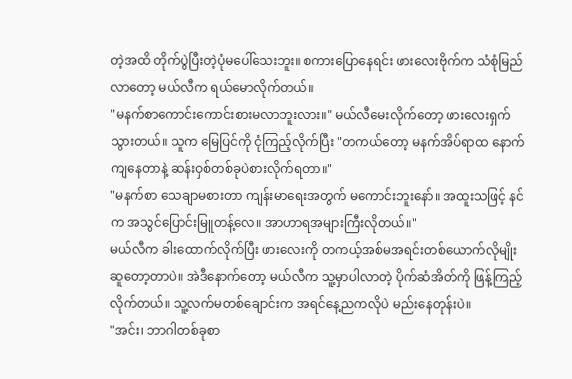တဲ့အထိ တိုက်ပွဲပြီးတဲ့ပုံမပေါ်သေးဘူး။ စကားပြောနေရင်း ဖားလေးဗိုက်က သံစုံမြည်လာတော့ မယ်လီက ရယ်မောလိုက်တယ်။
"မနက်စာကောင်းကောင်းစားမလာဘူးလား။" မယ်လီမေးလိုက်တော့ ဖားလေးရှက်သွားတယ်။ သူက မြေပြင်ကို ငုံကြည့်လိုက်ပြီး "တကယ်တော့ မနက်အိပ်ရာထ နောက်ကျနေတာနဲ့ ဆန်းဝှစ်တစ်ခုပဲစားလိုက်ရတာ။"
"မနက်စာ သေချာမစားတာ ကျန်းမာရေးအတွက် မကောင်းဘူးနော်။ အထူးသဖြင့် နင်က အသွင်ပြောင်းမြူတန့်လေ။ အာဟာရအများကြီးလိုတယ်။"
မယ်လီက ခါးထောက်လိုက်ပြီး ဖားလေးကို တကယ့်အစ်မအရင်းတစ်ယောက်လိုမျိုး ဆူတော့တာပဲ။ အဲဒီနောက်တော့ မယ်လီက သူ့မှာပါလာတဲ့ ပိုက်ဆံအိတ်ကို ဖြန့်ကြည့်လိုက်တယ်။ သူ့လက်မတစ်ချောင်းက အရင်နေ့ညကလိုပဲ မည်းနေတုန်းပဲ။
"အင်း၊ ဘာဂါတစ်ခုစာ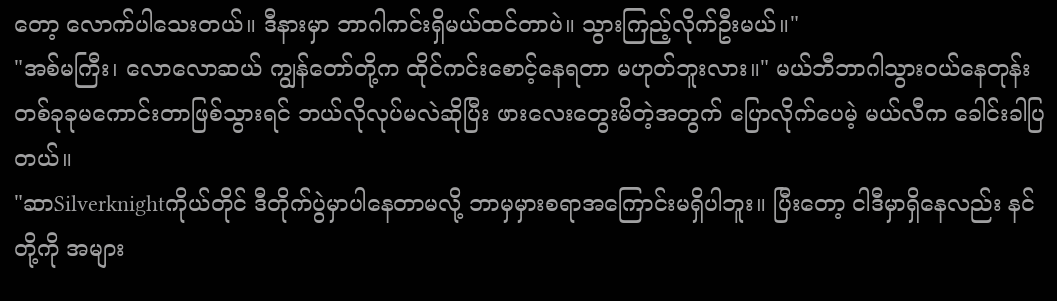တော့ လောက်ပါသေးတယ်။ ဒီနားမှာ ဘာဂါကင်းရှိမယ်ထင်တာပဲ။ သွားကြည့်လိုက်ဦးမယ်။"
"အစ်မကြီး၊ လောလောဆယ် ကျွန်တော်တို့က ထိုင်ကင်းစောင့်နေရတာ မဟုတ်ဘူးလား။" မယ်ဘီဘာဂါသွားဝယ်နေတုန်း တစ်ခုခုမကောင်းတာဖြစ်သွားရင် ဘယ်လိုလုပ်မလဲဆိုပြီး ဖားလေးတွေးမိတဲ့အတွက် ပြောလိုက်ပေမဲ့ မယ်လီက ခေါင်းခါပြတယ်။
"ဆာSilverknightကိုယ်တိုင် ဒီတိုက်ပွဲမှာပါနေတာမလို့ ဘာမှမှားစရာအကြောင်းမရှိပါဘူး။ ပြီးတော့ ငါဒီမှာရှိနေလည်း နင်တို့ကို အများ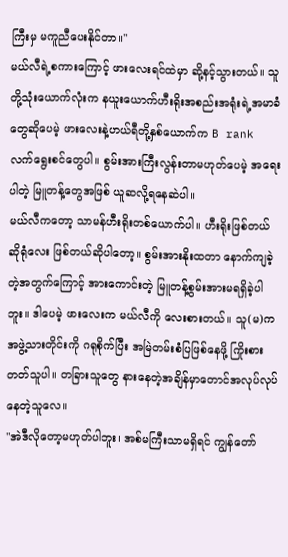ကြီးမှ မကူညီပေးနိုင်တာ။"
မယ်လီရဲ့စကားကြောင့် ဖားလေးရင်ထဲမှာ ဆို့နင့်သွားတယ်။ သူတို့သုံးယောက်လုံးက နယူးယောက်ဟီးရိုးအစည်းအရုံးရဲ့အမာခံတွေဆိုပေမဲ့ ဖားလေးနဲ့ဟယ်ရီတို့နှစ်ယောက်က B rank လက်ရွေးစင်တွေပါ။ စွမ်းအားကြီးလွန်းတာမဟုတ်ပေမဲ့ အရေးပါတဲ့ မြူတန့်တွေအဖြစ် ယူဆလို့ရနေဆဲပါ။
မယ်လီကတော့ သာမန်ဟီးရိုးတစ်ယောက်ပါ။ ဟီးရိုးဖြစ်တယ်ဆိုရုံလေး ဖြစ်တယ်ဆိုပါတော့။ စွမ်းအားနိုးထတာ နောက်ကျခဲ့တဲ့အတွက်ကြောင့် အားကောင်းတဲ့ မြူတန့်စွမ်းအားမရရှိခဲ့ပါဘူး။ ဒါပေမဲ့ ဖားလေးက မယ်လီကို လေးစားတယ်။ သူ(မ)က အဖွဲ့သားတိုင်းကို ဂရုစိုက်ပြီး အမြဲတမ်းစံပြဖြစ်နေဖို့ ကြိုးစားတတ်သူပါ။ တခြားသူတွေ နားနေတဲ့အချိန်မှာတောင်အလုပ်လုပ်နေတဲ့သူလေ။
"အဲဒီလိုတော့မဟုတ်ပါဘူး၊ အစ်မကြီးသာမရှိရင် ကျွန်တော်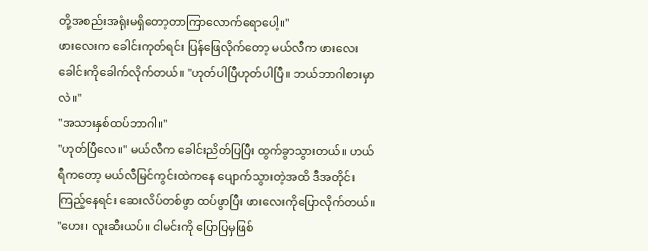တို့အစည်းအရုံးမရှိတော့တာကြာလောက်ရောပေါ့။"
ဖားလေးက ခေါင်းကုတ်ရင်း ပြန်ဖြေလိုက်တော့ မယ်လီက ဖားလေးခေါင်းကိုခေါက်လိုက်တယ်။ "ဟုတ်ပါပြီဟုတ်ပါပြီ။ ဘယ်ဘာဂါစားမှာလဲ။"
"အသားနှစ်ထပ်ဘာဂါ။"
"ဟုတ်ပြီလေ။" မယ်လီက ခေါင်းညိတ်ပြပြီး ထွက်ခွာသွားတယ်။ ဟယ်ရီကတော့ မယ်လီမြင်ကွင်းထဲကနေ ပျောက်သွားတဲ့အထိ ဒီအတိုင်းကြည့်နေရင်း ဆေးလိပ်တစ်ဖွာ ထပ်ဖွာပြီး ဖားလေးကိုပြောလိုက်တယ်။
"ဟေး၊ လူးဆီးယပ်။ ငါမင်းကို ပြောပြမှဖြစ်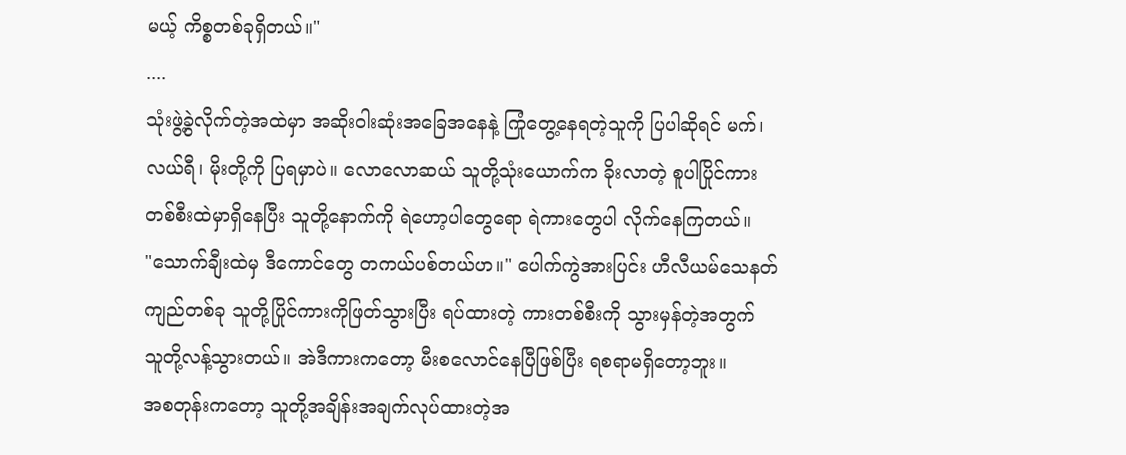မယ့် ကိစ္စတစ်ခုရှိတယ်။"
....
သုံးဖွဲ့ခွဲလိုက်တဲ့အထဲမှာ အဆိုးဝါးဆုံးအခြေအနေနဲ့ ကြုံတွေ့နေရတဲ့သူကို ပြပါဆိုရင် မက်၊ လယ်ရီ၊ မိုးတို့ကို ပြရမှာပဲ။ လောလောဆယ် သူတို့သုံးယောက်က ခိုးလာတဲ့ စူပါပြိုင်ကားတစ်စီးထဲမှာရှိနေပြီး သူတို့နောက်ကို ရဲဟော့ပါတွေရော ရဲကားတွေပါ လိုက်နေကြတယ်။
"သောက်ချီးထဲမှ ဒီကောင်တွေ တကယ်ပစ်တယ်ဟ။" ပေါက်ကွဲအားပြင်း ဟီလီယမ်သေနတ်ကျည်တစ်ခု သူတို့ပြိုင်ကားကိုဖြတ်သွားပြီး ရပ်ထားတဲ့ ကားတစ်စီးကို သွားမှန်တဲ့အတွက် သူတို့လန့်သွားတယ်။ အဲဒီကားကတော့ မီးစလောင်နေပြီဖြစ်ပြီး ရစရာမရှိတော့ဘူး။
အစတုန်းကတော့ သူတို့အချိန်းအချက်လုပ်ထားတဲ့အ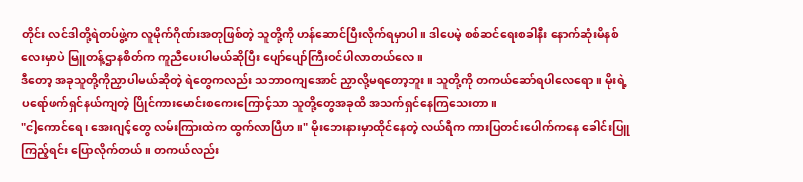တိုင်း လင်ဒါတို့ရဲတပ်ဖွဲ့က လူမိုက်ဂိုဏ်းအတုဖြစ်တဲ့ သူတို့ကို ဟန်ဆောင်ပြီးလိုက်ရမှာပါ။ ဒါပေမဲ့ စစ်ဆင်ရေးစခါနီး နောက်ဆုံးမိနစ်လေးမှာပဲ မြူတန့်ဌာနစိတ်က ကူညီပေးပါမယ်ဆိုပြီး ပျော်ပျော်ကြီးဝင်ပါလာတယ်လေ။
ဒီတော့ အခုသူတို့ကိုညှာပါမယ်ဆိုတဲ့ ရဲတွေကလည်း သဘာဝကျအောင် ညှာလို့မရတော့ဘူး။ သူတို့ကို တကယ်ဆော်ရပါလေရော။ မိုးရဲ့ပရော်ဖက်ရှင်နယ်ကျတဲ့ ပြိုင်ကားမောင်းစကေးကြောင့်သာ သူတို့တွေအခုထိ အသက်ရှင်နေကြသေးတာ။
"ငါ့ကောင်ရေ၊ အေးဂျင့်တွေ လမ်းကြားထဲက ထွက်လာပြီဟ။" မိုးဘေးနားမှာထိုင်နေတဲ့ လယ်ရီက ကားပြတင်းပေါက်ကနေ ခေါင်းပြူကြည့်ရင်း ပြောလိုက်တယ်။ တကယ်လည်း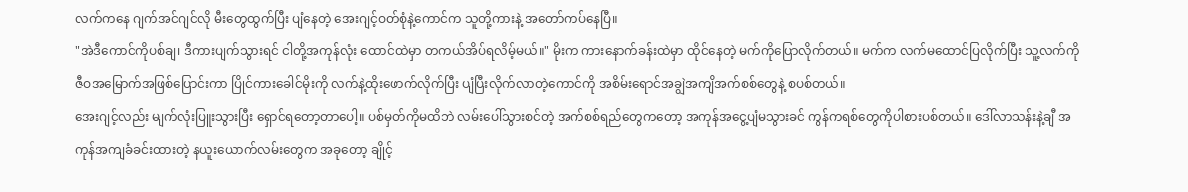လက်ကနေ ဂျက်အင်ဂျင်လို မီးတွေထွက်ပြီး ပျံနေတဲ့ အေးဂျင့်ဝတ်စုံနဲ့ကောင်က သူတို့ကားနဲ့ အတော်ကပ်နေပြီ။
"အဲဒီကောင်ကိုပစ်ချ၊ ဒီကားပျက်သွားရင် ငါတို့အကုန်လုံး ထောင်ထဲမှာ တကယ်အိပ်ရလိမ့်မယ်။" မိုးက ကားနောက်ခန်းထဲမှာ ထိုင်နေတဲ့ မက်ကိုပြောလိုက်တယ်။ မက်က လက်မထောင်ပြလိုက်ပြီး သူ့လက်ကို ဇီဝအမြောက်အဖြစ်ပြောင်းကာ ပြိုင်ကားခေါင်မိုးကို လက်နဲ့ထိုးဖောက်လိုက်ပြီး ပျံပြီးလိုက်လာတဲ့ကောင်ကို အစိမ်းရောင်အချွဲအကျိအက်စစ်တွေနဲ့ စပစ်တယ်။
အေးဂျင့်လည်း မျက်လုံးပြူးသွားပြီး ရှောင်ရတော့တာပေါ့။ ပစ်မှတ်ကိုမထိဘဲ လမ်းပေါ်သွားစင်တဲ့ အက်စစ်ရည်တွေကတော့ အကုန်အငွေ့ပျံမသွားခင် ကွန်ကရစ်တွေကိုပါစားပစ်တယ်။ ဒေါ်လာသန်းနဲ့ချီ အကုန်အကျခံခင်းထားတဲ့ နယူးယောက်လမ်းတွေက အခုတော့ ချိုင့်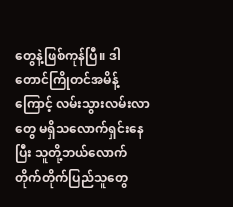တွေနဲ့ဖြစ်ကုန်ပြီ။ ဒါတောင်ကြိုတင်အမိန့်ကြောင့် လမ်းသွားလမ်းလာတွေ မရှိသလောက်ရှင်းနေပြီး သူတို့ဘယ်လောက်တိုက်တိုက်ပြည်သူတွေ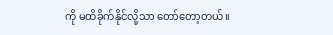ကို မထိခိုက်နိုင်လို့သာ တော်တော့တယ်။